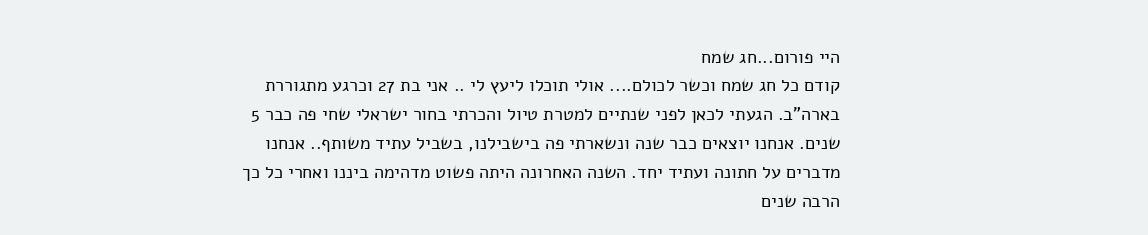היי פורום...חג שמח
קודם כל חג שמח וכשר לכולם.... אולי תוכלו ליעץ לי .. אני בת 27 וכרגע מתגוררת בארה"ב. הגעתי לכאן לפני שנתיים למטרת טיול והכרתי בחור ישראלי שחי פה כבר 5 שנים. אנחנו יוצאים כבר שנה ונשארתי פה בישבילנו, בשביל עתיד משותף.. אנחנו מדברים על חתונה ועתיד יחד. השנה האחרונה היתה פשוט מדהימה ביננו ואחרי כל כך הרבה שנים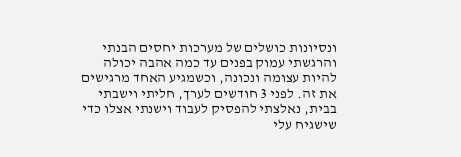ונסיונות כושלים של מערכות יחסים הבנתי והרגשתי עמוק בפנים עד כמה אהבה יכולה להיות עצומה ונכונה, וכשמגיע האחד מרגישים את זה. לפני 3 חודשים לערך, חליתי וישבתי בבית, נאלצתי להפסיק לעבוד וישנתי אצלו כדי שישגיח עלי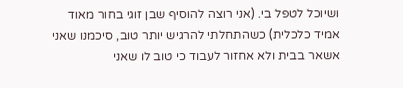ושיוכל לטפל בי. (אני רוצה להוסיף שבן זוגי בחור מאוד אמיד כלכלית) כשהתחלתי להרגיש יותר טוב, סיכמנו שאני אשאר בבית ולא אחזור לעבוד כי טוב לו שאני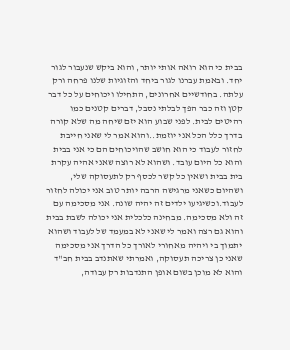בבית כי הוא רואה אותי יותר, והוא ביקש שנעבור לגור יחד. ובאמת עברנו לגור ביחד והזוגיות שלנו פרחה ורק עלתה. בחודשיים אחרונים, התחילו ויכוחים על כל דבר קטן וזה כבר הפך לבלתי נסבל, דברים קטנים כמו רהיטים לבית. לפני שבוע הוא יזם שיחה מה שלא קורה בדרך כלל הכל אני יוזמת..והוא אמר לי שאני חייבת לחזור לעבוד כי הוא חושב שהויכוחים הם כי אני בבית והוא כל היום עובד. ושהוא לא רוצה שאני אהיה עקרת בית בבית ושאין כל קשר לכסף רק לתעסוקה שלי, ושהיום כשאני מרגישה הרבה יותר טוב אני יכולה לחזור לעבוד.וכשיגיעו ילדים זה יהיה שונה. אני מסכימה עם זה ולא מסכימה. מבחינה כלכלית אני יכולה לשבת בבית והוא גם רצה ואמר לי שאני לא במעמד של לעבוד ושהוא יתמוך בי ויהיה מאחורי לאורך כל הדרך אני מסכימה שאני כן צריכה תעסוקה, ואמרתי שאתנדב בבית חב"ד והוא לא מוכן בשום אופן התנדבות רק עבודה,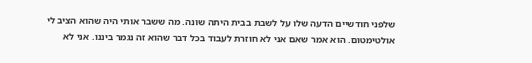שלפני חודשיים הדעה שלו על לשבת בבית היתה שונה. מה ששבר אותי היה שהוא הציב לי אולטימטום. הוא אמר שאם אני לא חוזרת לעבוד בכל דבר שהוא זה נגמר ביננו. אני לא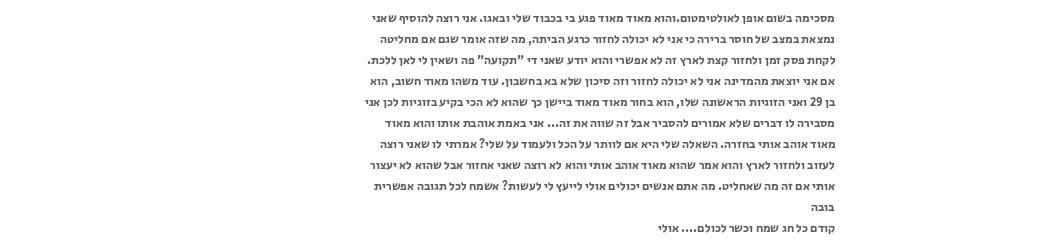מסכימה בשום אופן לאולטימטום.והוא מאוד מאוד פגע בי בכבוד שלי ובאגו. אני רוצה להוסיף שאני נמצאת במצב של חוסר ברירה כי אני לא יכולה לחזור כרגע הביתה, מה שזה אומר שגם אם מחליטה לקחת פסק זמן ולחזור קצת לארץ זה לא אפשרי והוא יודע שאני די "תקועה" פה ושאין לי לאן ללכת. אם אני יוצאת מהמדינה אני לא יכולה לחזור וזה סיכון שלא בא בחשבון. עוד משהו מאוד חשוב, הוא בן 29 ואני הזוגיות הראשונה שלו, הוא בחור מאוד מאוד ביישן כך שהוא לא הכי בקיע בזוגיות לכן אני מסבירה לו דברים שלא אמורים להסביר אבל זה שווה את זה... אני באמת אוהבת אותו והוא מאוד מאוד אוהב אותי בחזרה. השאלה שלי היא אם לוותר על הכל ולעמוד על שלי? אמרתי לו שאני רוצה לעזוב ולחזור לארץ והוא אמר שהוא מאוד אוהב אותי והוא לא רוצה שאני אחזור אבל שהוא לא יעצור אותי אם זה מה שאחליט. מה אתם אנשים יכולים אולי לייעץ לי לעשות? אשמח לכל תגובה אפשרית בובה
קודם כל חג שמח וכשר לכולם.... אולי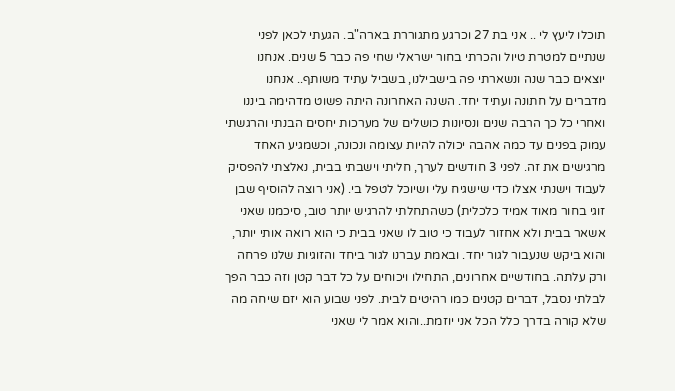תוכלו ליעץ לי .. אני בת 27 וכרגע מתגוררת בארה"ב. הגעתי לכאן לפני שנתיים למטרת טיול והכרתי בחור ישראלי שחי פה כבר 5 שנים. אנחנו יוצאים כבר שנה ונשארתי פה בישבילנו, בשביל עתיד משותף.. אנחנו מדברים על חתונה ועתיד יחד. השנה האחרונה היתה פשוט מדהימה ביננו ואחרי כל כך הרבה שנים ונסיונות כושלים של מערכות יחסים הבנתי והרגשתי עמוק בפנים עד כמה אהבה יכולה להיות עצומה ונכונה, וכשמגיע האחד מרגישים את זה. לפני 3 חודשים לערך, חליתי וישבתי בבית, נאלצתי להפסיק לעבוד וישנתי אצלו כדי שישגיח עלי ושיוכל לטפל בי. (אני רוצה להוסיף שבן זוגי בחור מאוד אמיד כלכלית) כשהתחלתי להרגיש יותר טוב, סיכמנו שאני אשאר בבית ולא אחזור לעבוד כי טוב לו שאני בבית כי הוא רואה אותי יותר, והוא ביקש שנעבור לגור יחד. ובאמת עברנו לגור ביחד והזוגיות שלנו פרחה ורק עלתה. בחודשיים אחרונים, התחילו ויכוחים על כל דבר קטן וזה כבר הפך לבלתי נסבל, דברים קטנים כמו רהיטים לבית. לפני שבוע הוא יזם שיחה מה שלא קורה בדרך כלל הכל אני יוזמת..והוא אמר לי שאני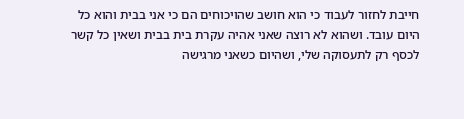חייבת לחזור לעבוד כי הוא חושב שהויכוחים הם כי אני בבית והוא כל היום עובד. ושהוא לא רוצה שאני אהיה עקרת בית בבית ושאין כל קשר לכסף רק לתעסוקה שלי, ושהיום כשאני מרגישה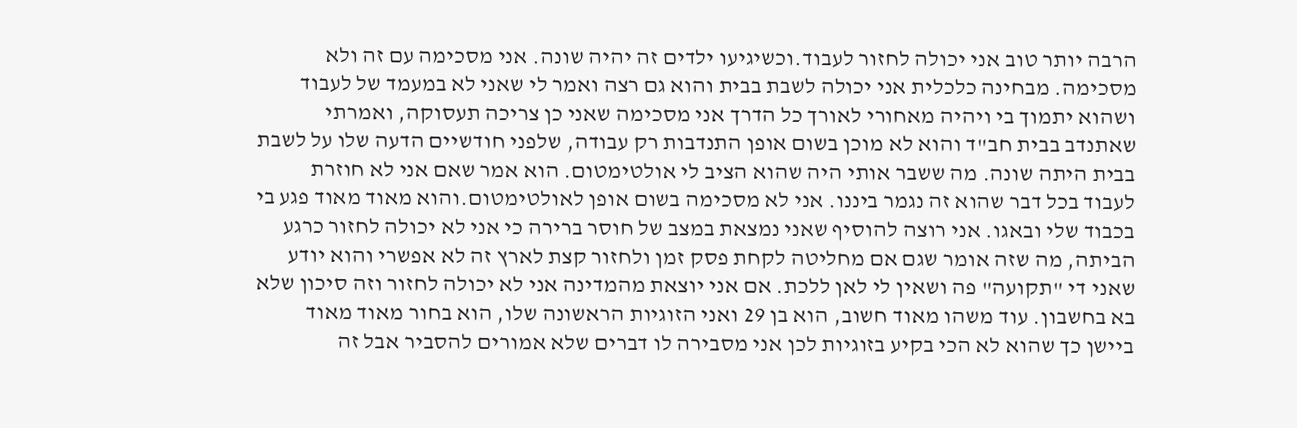הרבה יותר טוב אני יכולה לחזור לעבוד.וכשיגיעו ילדים זה יהיה שונה. אני מסכימה עם זה ולא מסכימה. מבחינה כלכלית אני יכולה לשבת בבית והוא גם רצה ואמר לי שאני לא במעמד של לעבוד ושהוא יתמוך בי ויהיה מאחורי לאורך כל הדרך אני מסכימה שאני כן צריכה תעסוקה, ואמרתי שאתנדב בבית חב"ד והוא לא מוכן בשום אופן התנדבות רק עבודה, שלפני חודשיים הדעה שלו על לשבת בבית היתה שונה. מה ששבר אותי היה שהוא הציב לי אולטימטום. הוא אמר שאם אני לא חוזרת לעבוד בכל דבר שהוא זה נגמר ביננו. אני לא מסכימה בשום אופן לאולטימטום.והוא מאוד מאוד פגע בי בכבוד שלי ובאגו. אני רוצה להוסיף שאני נמצאת במצב של חוסר ברירה כי אני לא יכולה לחזור כרגע הביתה, מה שזה אומר שגם אם מחליטה לקחת פסק זמן ולחזור קצת לארץ זה לא אפשרי והוא יודע שאני די "תקועה" פה ושאין לי לאן ללכת. אם אני יוצאת מהמדינה אני לא יכולה לחזור וזה סיכון שלא בא בחשבון. עוד משהו מאוד חשוב, הוא בן 29 ואני הזוגיות הראשונה שלו, הוא בחור מאוד מאוד ביישן כך שהוא לא הכי בקיע בזוגיות לכן אני מסבירה לו דברים שלא אמורים להסביר אבל זה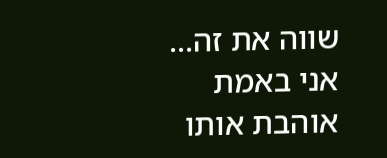שווה את זה... אני באמת אוהבת אותו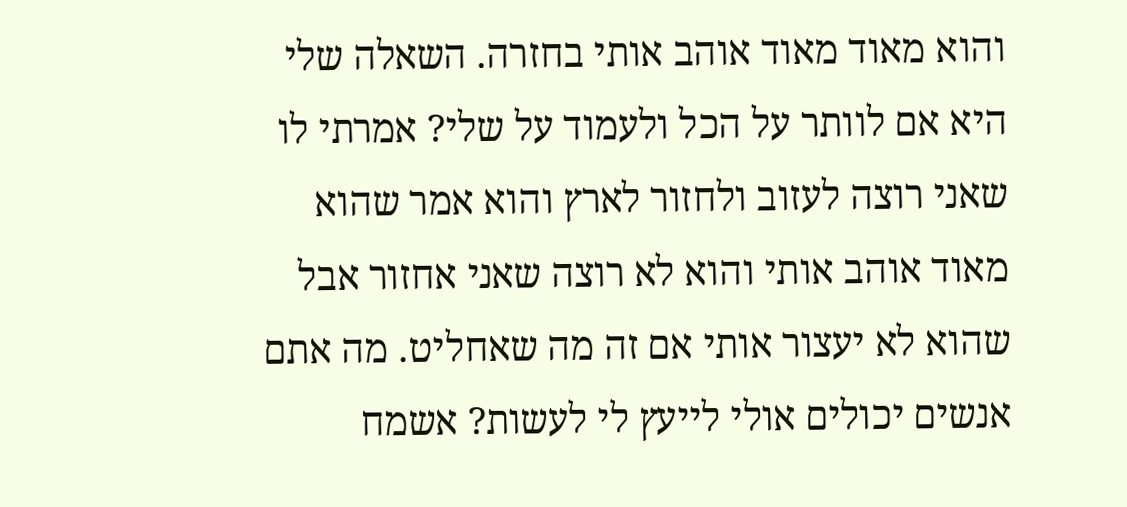והוא מאוד מאוד אוהב אותי בחזרה. השאלה שלי היא אם לוותר על הכל ולעמוד על שלי? אמרתי לו שאני רוצה לעזוב ולחזור לארץ והוא אמר שהוא מאוד אוהב אותי והוא לא רוצה שאני אחזור אבל שהוא לא יעצור אותי אם זה מה שאחליט. מה אתם אנשים יכולים אולי לייעץ לי לעשות? אשמח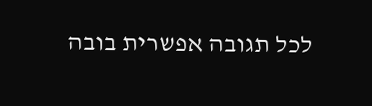לכל תגובה אפשרית בובה